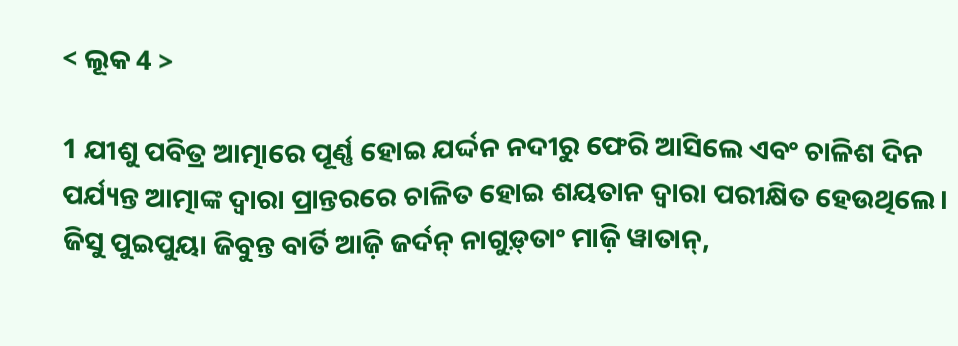< ଲୂକ 4 >

1 ଯୀଶୁ ପବିତ୍ର ଆତ୍ମାରେ ପୂର୍ଣ୍ଣ ହୋଇ ଯର୍ଦ୍ଦନ ନଦୀରୁ ଫେରି ଆସିଲେ ଏବଂ ଚାଳିଶ ଦିନ ପର୍ଯ୍ୟନ୍ତ ଆତ୍ମାଙ୍କ ଦ୍ୱାରା ପ୍ରାନ୍ତରରେ ଚାଳିତ ହୋଇ ଶୟତାନ ଦ୍ୱାରା ପରୀକ୍ଷିତ ହେଉଥିଲେ।
ଜିସୁ ପୁଇପୁୟା ଜିବୁନ୍ତ ବାର୍ତି ଆଜ଼ି ଜର୍ଦନ୍‌ ନାଗୁଡ଼୍‌ତାଂ ମାଜ଼ି ୱାତାନ୍,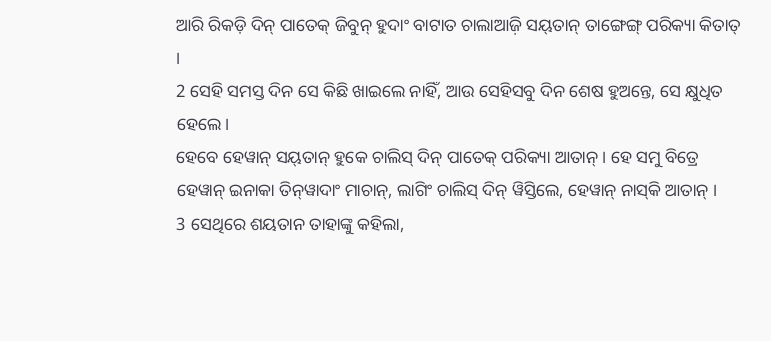ଆରି ରିକଡ଼ି ଦିନ୍‍ ପାତେକ୍‌ ଜିବୁନ୍‌ ହୁଦାଂ ବାଟାତ ଚାଲାଆଜ଼ି ସୟ୍‌ତାନ୍‌ ତାଙ୍ଗେଙ୍ଗ୍‌ ପରିକ୍ୟା କିତାତ୍‌ ।
2 ସେହି ସମସ୍ତ ଦିନ ସେ କିଛି ଖାଇଲେ ନାହିଁ, ଆଉ ସେହିସବୁ ଦିନ ଶେଷ ହୁଅନ୍ତେ, ସେ କ୍ଷୁଧିତ ହେଲେ।
ହେବେ ହେୱାନ୍‌ ସୟ୍‌ତାନ୍‌ ହୁକେ ଚାଲିସ୍‌ ଦିନ୍‌ ପାତେକ୍‌ ପରିକ୍ୟା ଆତାନ୍‌ । ହେ ସମୁ ବିତ୍ରେ ହେୱାନ୍‌ ଇନାକା ତିନ୍‌ୱାଦାଂ ମାଚାନ୍‌, ଲାଗିଂ ଚାଲିସ୍‌ ଦିନ୍‌ ୱିସ୍ତିଲେ, ହେୱାନ୍‌ ନାସ୍‌କି ଆତାନ୍‌ ।
3 ସେଥିରେ ଶୟତାନ ତାହାଙ୍କୁ କହିଲା,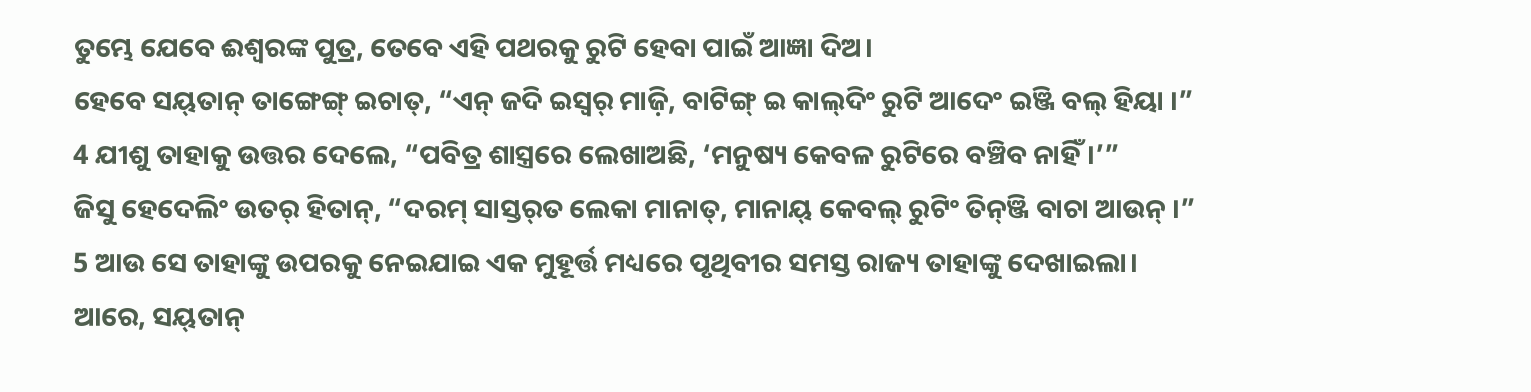ତୁମ୍ଭେ ଯେବେ ଈଶ୍ବରଙ୍କ ପୁତ୍ର, ତେବେ ଏହି ପଥରକୁ ରୁଟି ହେବା ପାଇଁ ଆଜ୍ଞା ଦିଅ।
ହେବେ ସୟ୍‌ତାନ୍‌ ତାଙ୍ଗେଙ୍ଗ୍‌ ଇଚାତ୍‌, “ଏନ୍‌ ଜଦି ଇସ୍ୱର୍‌ ମାଜ଼ି, ବାଟିଙ୍ଗ୍‌ ଇ କାଲ୍‌ଦିଂ ରୁଟି ଆଦେଂ ଇଞ୍ଜି ବଲ୍‌ ହିୟା ।”
4 ଯୀଶୁ ତାହାକୁ ଉତ୍ତର ଦେଲେ, “ପବିତ୍ର ଶାସ୍ତ୍ରରେ ଲେଖାଅଛି, ‘ମନୁଷ୍ୟ କେବଳ ରୁଟିରେ ବଞ୍ଚିବ ନାହିଁ।’”
ଜିସୁ ହେଦେଲିଂ ଉତର୍‌ ହିତାନ୍‌, “ଦରମ୍‌ ସାସ୍ତର୍‌ତ ଲେକା ମାନାତ୍‍, ମାନାୟ୍‌ କେବଲ୍‌ ରୁଟିଂ ତିନ୍‌ଞ୍ଜି ବାଚା ଆଉନ୍‌ ।”
5 ଆଉ ସେ ତାହାଙ୍କୁ ଉପରକୁ ନେଇଯାଇ ଏକ ମୁହୂର୍ତ୍ତ ମଧ୍ୟରେ ପୃଥିବୀର ସମସ୍ତ ରାଜ୍ୟ ତାହାଙ୍କୁ ଦେଖାଇଲା।
ଆରେ, ସୟ୍‌ତାନ୍‌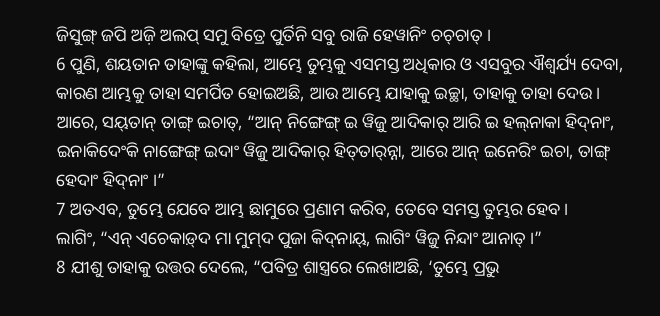ଜିସୁଙ୍ଗ୍‌ ଜପି ଅଜ଼ି ଅଲପ୍‍ ସମୁ ବିତ୍ରେ ପୁର୍ତିନି ସବୁ ରାଜି ହେୱାନିଂ ଚଚ୍‌ଚାତ୍‌ ।
6 ପୁଣି, ଶୟତାନ ତାହାଙ୍କୁ କହିଲା, ଆମ୍ଭେ ତୁମ୍ଭକୁ ଏସମସ୍ତ ଅଧିକାର ଓ ଏସବୁର ଐଶ୍ୱର୍ଯ୍ୟ ଦେବା, କାରଣ ଆମ୍ଭକୁ ତାହା ସମର୍ପିତ ହୋଇଅଛି, ଆଉ ଆମ୍ଭେ ଯାହାକୁ ଇଚ୍ଛା, ତାହାକୁ ତାହା ଦେଉ।
ଆରେ, ସୟ୍‌ତାନ୍‌ ତାଙ୍ଗ୍‌ ଇଚାତ୍‌, “ଆନ୍‌ ନିଙ୍ଗେଙ୍ଗ୍‌ ଇ ୱିଜ଼ୁ ଆଦିକାର୍‌ ଆରି ଇ ହଲ୍‌ନାକା ହିଦ୍‌ନାଂ, ଇନାକିଦେଂକି ନାଙ୍ଗେଙ୍ଗ୍‌ ଇଦାଂ ୱିଜ଼ୁ ଆଦିକାର୍‌ ହିତ୍‍ତାର୍‌ନ୍ନା, ଆରେ ଆନ୍‌ ଇନେରିଂ ଇଚା, ତାଙ୍ଗ୍‌ ହେଦାଂ ହିଦ୍‌ନାଂ ।”
7 ଅତଏବ, ତୁମ୍ଭେ ଯେବେ ଆମ୍ଭ ଛାମୁରେ ପ୍ରଣାମ କରିବ, ତେବେ ସମସ୍ତ ତୁମ୍ଭର ହେବ।
ଲାଗିଂ, “ଏନ୍‌ ଏଚେକାଡ଼୍‌ଦ ମା ମୁମ୍‌ଦ ପୁଜା କିଦ୍‍ନାୟ୍‌, ଲାଗିଂ ୱିଜ଼ୁ ନିନ୍ଦାଂ ଆନାତ୍‌ ।”
8 ଯୀଶୁ ତାହାକୁ ଉତ୍ତର ଦେଲେ, “ପବିତ୍ର ଶାସ୍ତ୍ରରେ ଲେଖାଅଛି, ‘ତୁମ୍ଭେ ପ୍ରଭୁ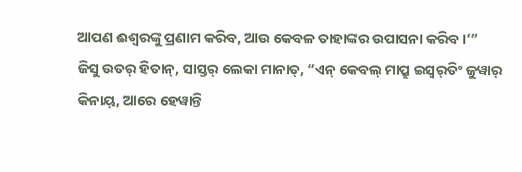ଆପଣ ଈଶ୍ବରଙ୍କୁ ପ୍ରଣାମ କରିବ, ଆଉ କେବଳ ତାହାଙ୍କର ଉପାସନା କରିବ।’”
ଜିସୁ ଉତର୍‌ ହିତାନ୍‌, ସାସ୍ତର୍‌ ଲେକା ମାନାତ୍‌, “ଏନ୍‌ କେବଲ୍‌ ମାପ୍ରୁ ଇସ୍ୱର୍‌ତିଂ ଜୁୱାର୍‌ କିନାୟ୍‌, ଆରେ ହେୱାନ୍ତି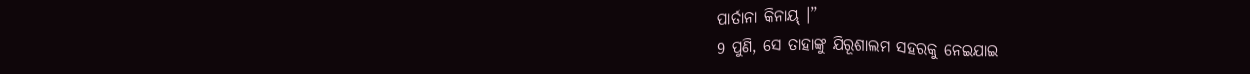ପାର୍ତାନା କିନାୟ୍‌ ।”
9 ପୁଣି, ସେ ତାହାଙ୍କୁ ଯିରୂଶାଲମ ସହରକୁ ନେଇଯାଇ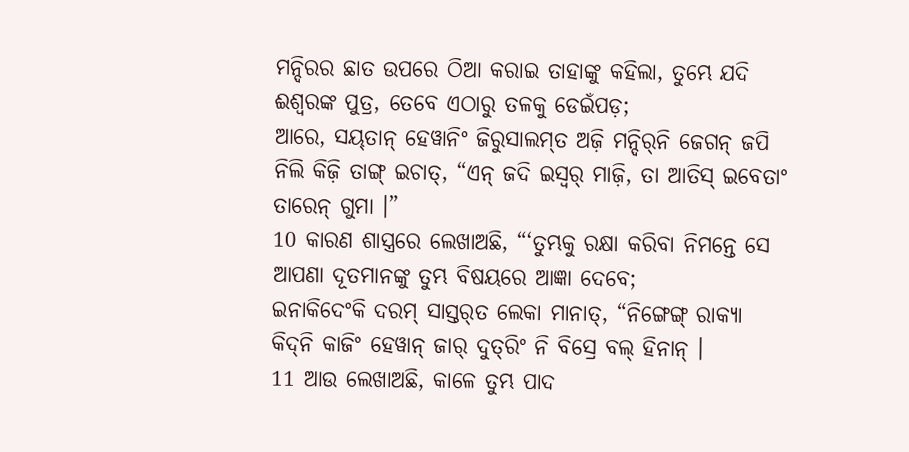ମନ୍ଦିରର ଛାତ ଉପରେ ଠିଆ କରାଇ ତାହାଙ୍କୁ କହିଲା, ତୁମ୍ଭେ ଯଦି ଈଶ୍ବରଙ୍କ ପୁତ୍ର, ତେବେ ଏଠାରୁ ତଳକୁ ଡେଇଁପଡ଼;
ଆରେ, ସୟ୍‌ତାନ୍‌ ହେୱାନିଂ ଜିରୁସାଲମ୍‌ତ ଅଜ଼ି ମନ୍ଦିର୍‌ନି ଜେଗନ୍‌ ଜପି ନିଲି କିଜ଼ି ତାଙ୍ଗ୍‌ ଇଚାତ୍‌, “ଏନ୍‌ ଜଦି ଇସ୍ୱର୍‌ ମାଜ଼ି, ତା ଆତିସ୍‌ ଇବେତାଂ ତାରେନ୍‌ ଗୁମା ।”
10 କାରଣ ଶାସ୍ତ୍ରରେ ଲେଖାଅଛି, “‘ତୁମ୍ଭକୁ ରକ୍ଷା କରିବା ନିମନ୍ତେ ସେ ଆପଣା ଦୂତମାନଙ୍କୁ ତୁମ୍ଭ ବିଷୟରେ ଆଜ୍ଞା ଦେବେ;
ଇନାକିଦେଂକି ଦରମ୍‌ ସାସ୍ତର୍‌ତ ଲେକା ମାନାତ୍‌, “ନିଙ୍ଗେଙ୍ଗ୍‌ ରାକ୍ୟା କିଦ୍‌ନି କାଜିଂ ହେୱାନ୍‌ ଜାର୍‌ ଦୁତ୍‌ରିଂ ନି ବିସ୍ରେ ବଲ୍‌ ହିନାନ୍‌ ।
11 ଆଉ ଲେଖାଅଛି, କାଳେ ତୁମ୍ଭ ପାଦ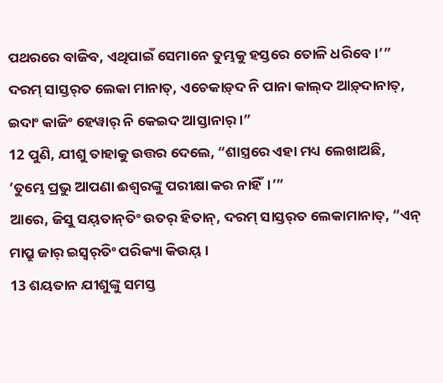ପଥରରେ ବାଜିବ, ଏଥିପାଇଁ ସେମାନେ ତୁମ୍ଭକୁ ହସ୍ତରେ ତୋଳି ଧରିବେ।’”
ଦରମ୍‌ ସାସ୍ତର୍‌ତ ଲେକା ମାନାତ୍‌, ଏଚେକାଡ଼୍‌ଦ ନି ପାନା କାଲ୍‌ଦ ଆଡ଼୍‌ଦାନାତ୍‌, ଇଦାଂ କାଜିଂ ହେୱାର୍‌ ନି କେଇଦ ଆସ୍ତାନାର୍‌ ।”
12 ପୁଣି, ଯୀଶୁ ତାହାକୁ ଉତ୍ତର ଦେଲେ, “ଶାସ୍ତ୍ରରେ ଏହା ମଧ୍ୟ ଲେଖାଅଛି, ‘ତୁମ୍ଭେ ପ୍ରଭୁ ଆପଣା ଈଶ୍ବରଙ୍କୁ ପରୀକ୍ଷା କର ନାହିଁ।’”
ଆରେ, ଜିସୁ ସୟ୍‌ତାନ୍‌ତିଂ ଉତର୍‌ ହିତାନ୍‌, ଦରମ୍‌ ସାସ୍ତର୍‌ତ ଲେକାମାନାତ୍‌, “ଏନ୍‌ ମାପ୍ରୁ ଜାର୍‌ ଇସ୍ୱର୍‌ତିଂ ପରିକ୍ୟା କିଉୟ୍ ।
13 ଶୟତାନ ଯୀଶୁଙ୍କୁ ସମସ୍ତ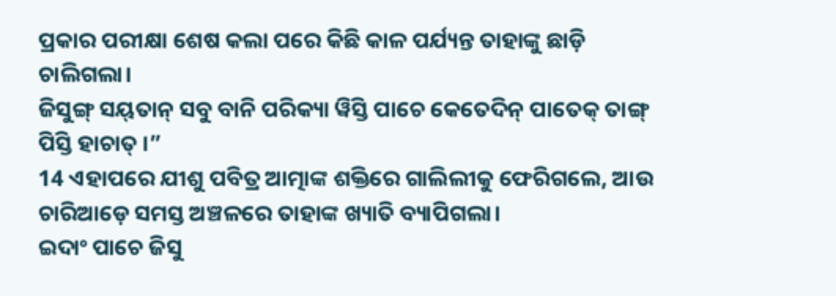ପ୍ରକାର ପରୀକ୍ଷା ଶେଷ କଲା ପରେ କିଛି କାଳ ପର୍ଯ୍ୟନ୍ତ ତାହାଙ୍କୁ ଛାଡ଼ି ଚାଲିଗଲା।
ଜିସୁଙ୍ଗ୍‌ ସୟ୍‌ତାନ୍‌ ସବୁ ବାନି ପରିକ୍ୟା ୱିସ୍ତି ପାଚେ କେତେଦିନ୍‌ ପାତେକ୍‌ ତାଙ୍ଗ୍‌ ପିସ୍ତି ହାଚାତ୍ ।”
14 ଏହାପରେ ଯୀଶୁ ପବିତ୍ର ଆତ୍ମାଙ୍କ ଶକ୍ତିରେ ଗାଲିଲୀକୁ ଫେରିଗଲେ, ଆଉ ଚାରିଆଡ଼େ ସମସ୍ତ ଅଞ୍ଚଳରେ ତାହାଙ୍କ ଖ୍ୟାତି ବ୍ୟାପିଗଲା।
ଇଦାଂ ପାଚେ ଜିସୁ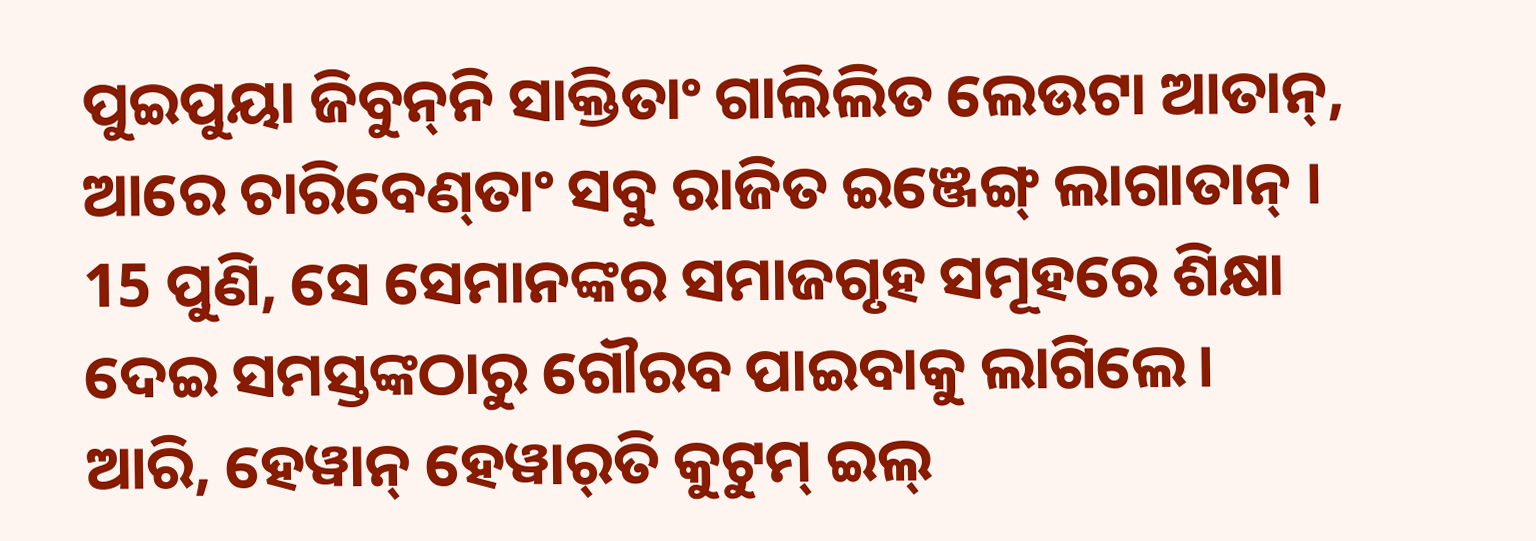ପୁଇପୁୟା ଜିବୁନ୍‌ନି ସାକ୍ତିତାଂ ଗାଲିଲିତ ଲେଉଟା ଆତାନ୍‌, ଆରେ ଚାରିବେଣ୍‌ତାଂ ସବୁ ରାଜିତ ଇଞ୍ଜେଙ୍ଗ୍‌ ଲାଗାତାନ୍‌ ।
15 ପୁଣି, ସେ ସେମାନଙ୍କର ସମାଜଗୃହ ସମୂହରେ ଶିକ୍ଷା ଦେଇ ସମସ୍ତଙ୍କଠାରୁ ଗୌରବ ପାଇବାକୁ ଲାଗିଲେ।
ଆରି, ହେୱାନ୍‌ ହେୱାର୍‌ତି କୁଟୁମ୍‌ ଇଲ୍‌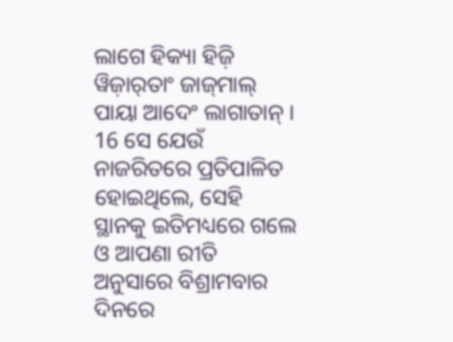ଲାଗେ ହିକ୍ୟା ହିଜ଼ି ୱିଜ଼ାର୍‌ତାଂ ଜାଜ୍‌ମାଲ୍‌ ପାୟା ଆଦେଂ ଲାଗାତାନ୍‌ ।
16 ସେ ଯେଉଁ ନାଜରିତରେ ପ୍ରତିପାଳିତ ହୋଇଥିଲେ, ସେହି ସ୍ଥାନକୁ ଇତିମଧ୍ୟରେ ଗଲେ ଓ ଆପଣା ରୀତି ଅନୁସାରେ ବିଶ୍ରାମବାର ଦିନରେ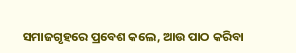ସମାଜଗୃହରେ ପ୍ରବେଶ କଲେ, ଆଉ ପାଠ କରିବା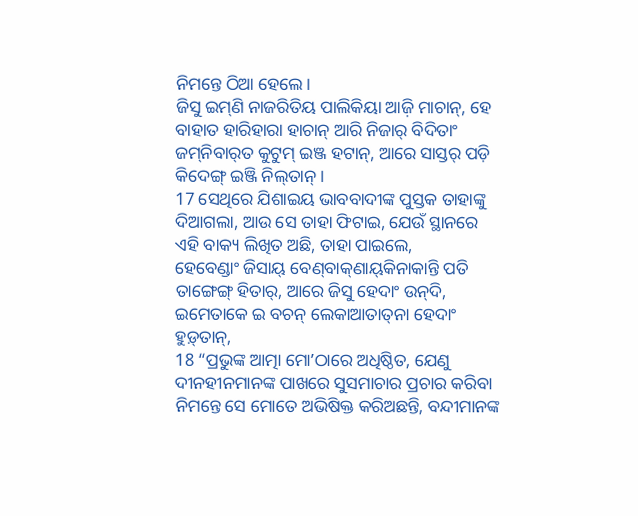ନିମନ୍ତେ ଠିଆ ହେଲେ।
ଜିସୁ ଇମ୍‌ଣି ନାଜରିତିୟ ପାଲିକିୟା ଆଜ଼ି ମାଚାନ୍‌, ହେ ବାହାତ ହାରିହାରା ହାଚାନ୍‌ ଆରି ନିଜାର୍‌ ବିଦିତାଂ ଜମ୍‌ନିବାର୍‌ତ କୁଟୁମ୍‌ ଇଞ୍ଜ ହଟାନ୍‌, ଆରେ ସାସ୍ତର୍‌ ପଡ଼ି କିଦେଙ୍ଗ୍‌ ଇଞ୍ଜି ନିଲ୍‌ତାନ୍‌ ।
17 ସେଥିରେ ଯିଶାଇୟ ଭାବବାଦୀଙ୍କ ପୁସ୍ତକ ତାହାଙ୍କୁ ଦିଆଗଲା, ଆଉ ସେ ତାହା ଫିଟାଇ, ଯେଉଁ ସ୍ଥାନରେ ଏହି ବାକ୍ୟ ଲିଖିତ ଅଛି, ତାହା ପାଇଲେ,
ହେବେଣ୍ଡାଂ ଜିସାୟ୍‌ ବେଣ୍‌ବାକ୍‌ଣାୟ୍‌କିନାକାନ୍ତି ପତି ତାଙ୍ଗେଙ୍ଗ୍‌ ହିତାର୍‌, ଆରେ ଜିସୁ ହେଦାଂ ଉନ୍‌ଦି, ଇମେତାକେ ଇ ବଚନ୍‌ ଲେକାଆତାତ୍‌ନା ହେଦାଂ ହୁଡ଼୍‌ତାନ୍‌,
18 “ପ୍ରଭୁଙ୍କ ଆତ୍ମା ମୋʼଠାରେ ଅଧିଷ୍ଠିତ, ଯେଣୁ ଦୀନହୀନମାନଙ୍କ ପାଖରେ ସୁସମାଚାର ପ୍ରଚାର କରିବା ନିମନ୍ତେ ସେ ମୋତେ ଅଭିଷିକ୍ତ କରିଅଛନ୍ତି, ବନ୍ଦୀମାନଙ୍କ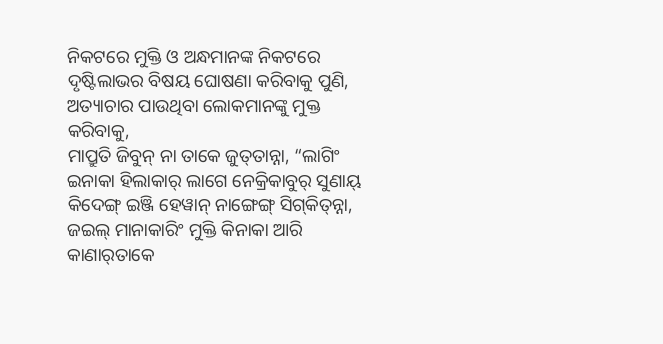ନିକଟରେ ମୁକ୍ତି ଓ ଅନ୍ଧମାନଙ୍କ ନିକଟରେ ଦୃଷ୍ଟିଲାଭର ବିଷୟ ଘୋଷଣା କରିବାକୁ ପୁଣି, ଅତ୍ୟାଚାର ପାଉଥିବା ଲୋକମାନଙ୍କୁ ମୁକ୍ତ କରିବାକୁ,
ମାପ୍ରୁତି ଜିବୁନ୍‌ ନା ତାକେ ଜୁତ୍‌ତାନ୍ନା, “ଲାଗିଂ ଇନାକା ହିଲାକାର୍‌ ଲାଗେ ନେକ୍ରିକାବୁର୍‌ ସୁଣାୟ୍‌ କିଦେଙ୍ଗ୍‌ ଇଞ୍ଜି ହେୱାନ୍‌ ନାଙ୍ଗେଙ୍ଗ୍‌ ସିଗ୍‌କିତ୍‌ନ୍ନା, ଜଇଲ୍‌ ମାନାକାରିଂ ମୁକ୍ତି କିନାକା ଆରି କାଣାର୍‍ତାକେ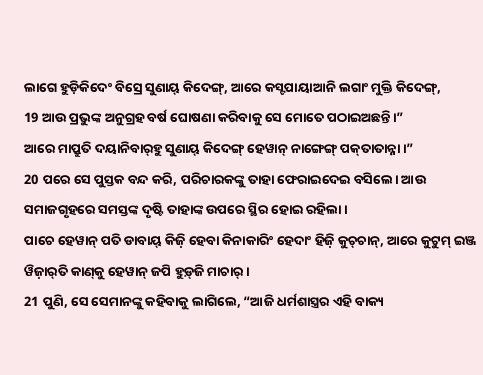ଲାଗେ ହୁଡ଼ିକିଦେଂ ବିସ୍ରେ ସୁଣାୟ୍‌ କିଦେଙ୍ଗ୍‌, ଆରେ କସ୍ଟପାୟାଆନି ଲଗାଂ ମୁକ୍ତି କିଦେଙ୍ଗ୍‌,
19 ଆଉ ପ୍ରଭୁଙ୍କ ଅନୁଗ୍ରହ ବର୍ଷ ଘୋଷଣା କରିବାକୁ ସେ ମୋତେ ପଠାଇଅଛନ୍ତି।”
ଆରେ ମାପ୍ରୁତି ଦୟାନିବାର୍‌ହୁ ସୁଣାୟ୍‌ କିଦେଙ୍ଗ୍‌ ହେୱାନ୍‌ ନାଙ୍ଗେଙ୍ଗ୍‌ ପକ୍‌ତାତାନ୍ନା ।”
20 ପରେ ସେ ପୁସ୍ତକ ବନ୍ଦ କରି, ପରିଚାରକଙ୍କୁ ତାହା ଫେରାଇଦେଇ ବସିଲେ। ଆଉ ସମାଜଗୃହରେ ସମସ୍ତଙ୍କ ଦୃଷ୍ଟି ତାହାଙ୍କ ଉପରେ ସ୍ଥିର ହୋଇ ରହିଲା।
ପାଚେ ହେୱାନ୍‌ ପତି ଡାବାୟ୍‌ କିଜ଼ି ହେବା କିନାକାରିଂ ହେଦାଂ ହିଜ଼ି କୁଚ୍‌ଚାନ୍‌, ଆରେ କୁଟୁମ୍‌ ଇଞ୍ଜ ୱିଜ଼ାର୍‌ତି କାଣ୍‌କୁ ହେୱାନ୍‌ ଜପି ହୁଡ଼୍‌ଜି ମାଚାର୍‌ ।
21 ପୁଣି, ସେ ସେମାନଙ୍କୁ କହିବାକୁ ଲାଗିଲେ, “ଆଜି ଧର୍ମଶାସ୍ତ୍ରର ଏହି ବାକ୍ୟ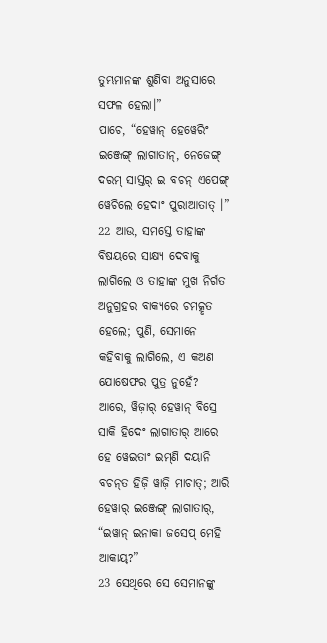ତୁମ୍ଭମାନଙ୍କ ଶୁଣିବା ଅନୁସାରେ ସଫଳ ହେଲା।”
ପାଚେ, “ହେୱାନ୍‌ ହେୱେରିଂ ଇଞ୍ଜେଙ୍ଗ୍‌ ଲାଗାତାନ୍‌, ନେଜେଙ୍ଗ୍‌ ଦରମ୍‌ ସାସ୍ତର୍‌ ଇ ବଚନ୍‌ ଏପେଙ୍ଗ୍‌ ୱେଚିଲେ ହେଦାଂ ପୁରାଆତାତ୍‌ ।”
22 ଆଉ, ସମସ୍ତେ ତାହାଙ୍କ ବିଷୟରେ ସାକ୍ଷ୍ୟ ଦେବାକୁ ଲାଗିଲେ ଓ ତାହାଙ୍କ ମୁଖ ନିର୍ଗତ ଅନୁଗ୍ରହର ବାକ୍ୟରେ ଚମତ୍କୃତ ହେଲେ; ପୁଣି, ସେମାନେ କହିବାକୁ ଲାଗିଲେ, ଏ କଅଣ ଯୋଷେଫର ପୁତ୍ର ନୁହେଁ?
ଆରେ, ୱିଜ଼ାର୍‌ ହେୱାନ୍‌ ବିସ୍ରେ ସାକି ହିଦେଂ ଲାଗାତାର୍‌ ଆରେ ହେ ୱେଇତାଂ ଇମ୍‌ଣି ଦୟାନି ବଚନ୍‌ତ ହିଜ଼ି ୱାଜ଼ି ମାଚାତ୍‌; ଆରି ହେୱାର୍‌ ଇଞ୍ଜେଙ୍ଗ୍‌ ଲାଗାତାର୍‌, “ଇୱାନ୍‌ ଇନାକା ଜସେପ୍‌ ମେହି ଆକାୟ୍‌?”
23 ସେଥିରେ ସେ ସେମାନଙ୍କୁ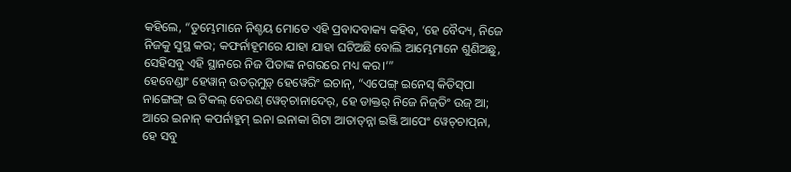କହିଲେ, “ତୁମ୍ଭେମାନେ ନିଶ୍ଚୟ ମୋତେ ଏହି ପ୍ରବାଦବାକ୍ୟ କହିବ, ‘ହେ ବୈଦ୍ୟ, ନିଜେ ନିଜକୁ ସୁସ୍ଥ କର; କଫର୍ନାହୂମରେ ଯାହା ଯାହା ଘଟିଅଛି ବୋଲି ଆମ୍ଭେମାନେ ଶୁଣିଅଛୁ, ସେହିସବୁ ଏହି ସ୍ଥାନରେ ନିଜ ପିତାଙ୍କ ନଗରରେ ମଧ୍ୟ କର।’”
ହେବେଣ୍ଡାଂ ହେୱାନ୍‌ ଉତର୍‌ମୁଡ଼୍‌ ହେୱେରିଂ ଇଚାନ୍‌, “ଏପେଙ୍ଗ୍‌ ଇନେସ୍‌ କିତିସ୍‌ପା ନାଙ୍ଗେଙ୍ଗ୍‌ ଇ ଟିକଲ୍ ବେରଣ୍‌ ୱେଚ୍‍ଚାନାଦେର୍‌, ହେ ଡାକ୍ତର୍‌ ନିଜେ ନିଜ୍‌ତିଂ ଉଜ୍‌ ଆ; ଆରେ ଇନାନ୍‌ କପର୍ନାହୁମ୍‌ ଇନା ଇନାକା ଗିଟା ଆତାତ୍‌ନ୍ନା ଇଞ୍ଜି ଆପେଂ ୱେଚ୍‌ଚାପ୍‌ନା, ହେ ସବୁ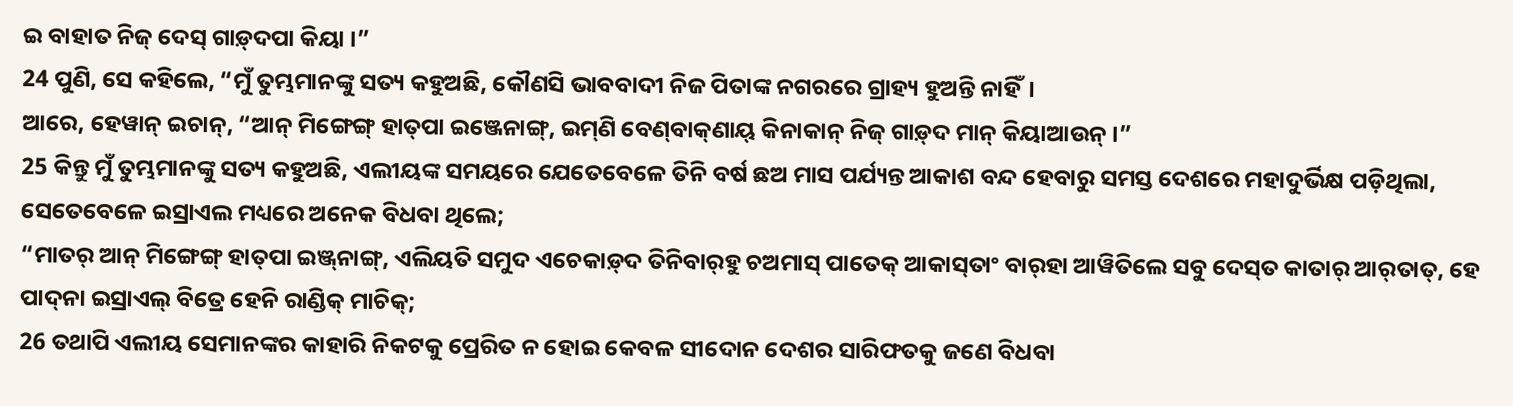ଇ ବାହାତ ନିଜ୍‌ ଦେସ୍‌ ଗାଡ଼୍‌ଦପା କିୟା ।”
24 ପୁଣି, ସେ କହିଲେ, “ମୁଁ ତୁମ୍ଭମାନଙ୍କୁ ସତ୍ୟ କହୁଅଛି, କୌଣସି ଭାବବାଦୀ ନିଜ ପିତାଙ୍କ ନଗରରେ ଗ୍ରାହ୍ୟ ହୁଅନ୍ତି ନାହିଁ।
ଆରେ, ହେୱାନ୍‌ ଇଚାନ୍‌, “ଆନ୍‌ ମିଙ୍ଗେଙ୍ଗ୍‌ ହାତ୍‌ପା ଇଞ୍ଜେନାଙ୍ଗ୍‌, ଇମ୍‌ଣି ବେଣ୍‌ବାକ୍‌ଣାୟ୍‌ କିନାକାନ୍‌ ନିଜ୍‌ ଗାଡ଼୍‌ଦ ମାନ୍‌ କିୟାଆଉନ୍‌ ।”
25 କିନ୍ତୁ ମୁଁ ତୁମ୍ଭମାନଙ୍କୁ ସତ୍ୟ କହୁଅଛି, ଏଲୀୟଙ୍କ ସମୟରେ ଯେତେବେଳେ ତିନି ବର୍ଷ ଛଅ ମାସ ପର୍ଯ୍ୟନ୍ତ ଆକାଶ ବନ୍ଦ ହେବାରୁ ସମସ୍ତ ଦେଶରେ ମହାଦୁର୍ଭିକ୍ଷ ପଡ଼ିଥିଲା, ସେତେବେଳେ ଇସ୍ରାଏଲ ମଧ୍ୟରେ ଅନେକ ବିଧବା ଥିଲେ;
“ମାତର୍‌ ଆନ୍‌ ମିଙ୍ଗେଙ୍ଗ୍‌ ହାତ୍‌ପା ଇଞ୍ଜ୍‌ନାଙ୍ଗ୍‌, ଏଲିୟତି ସମୁଦ ଏଚେକାଡ଼୍‌ଦ ତିନିବାର୍‌ହୁ ଚଅମାସ୍‌ ପାତେକ୍‌ ଆକାସ୍‌ତାଂ ବାର୍‌ହା ଆୱିତିଲେ ସବୁ ଦେସ୍‌ତ କାତାର୍‌ ଆର୍‌ତାତ୍‌, ହେ ପାଦ୍‌ନା ଇସ୍ରାଏଲ୍‌ ବିତ୍ରେ ହେନି ରାଣ୍ଡିକ୍‌ ମାଚିକ୍‌;
26 ତଥାପି ଏଲୀୟ ସେମାନଙ୍କର କାହାରି ନିକଟକୁ ପ୍ରେରିତ ନ ହୋଇ କେବଳ ସୀଦୋନ ଦେଶର ସାରିଫତକୁ ଜଣେ ବିଧବା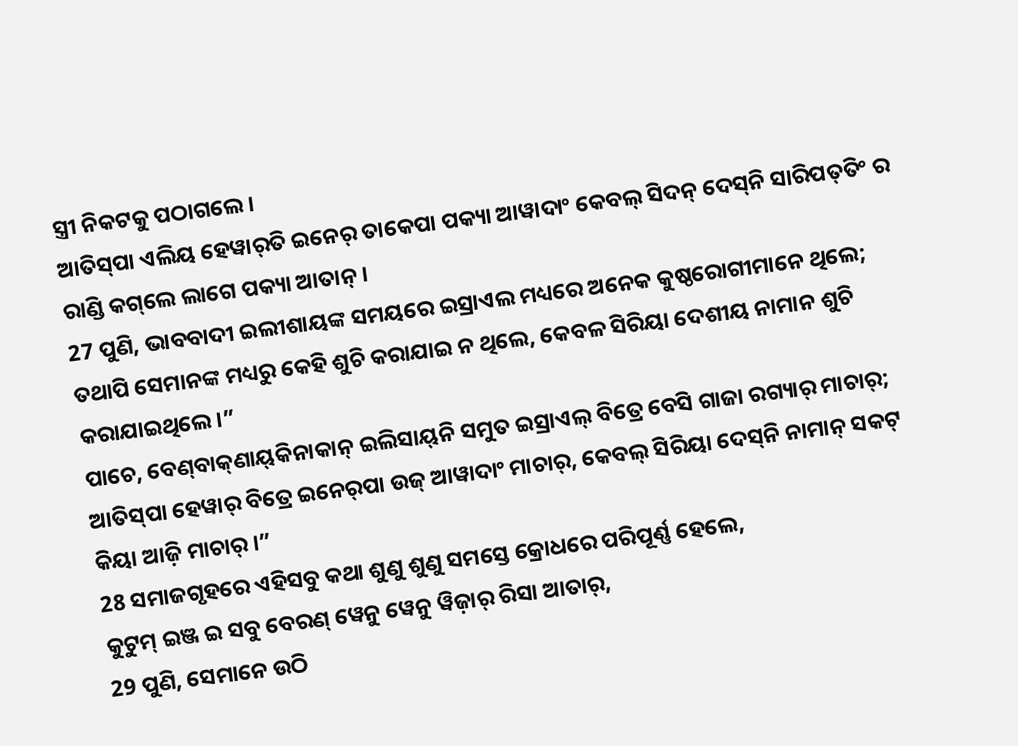ସ୍ତ୍ରୀ ନିକଟକୁ ପଠାଗଲେ।
ଆତିସ୍‌ପା ଏଲିୟ ହେୱାର୍‌ତି ଇନେର୍‌ ତାକେପା ପକ୍ୟା ଆୱାଦାଂ କେବଲ୍‌ ସିଦନ୍‌ ଦେସ୍‌ନି ସାରିପତ୍‌ତିଂ ର ରାଣ୍ଡି କଗ୍‌ଲେ ଲାଗେ ପକ୍ୟା ଆତାନ୍‌ ।
27 ପୁଣି, ଭାବବାଦୀ ଇଲୀଶାୟଙ୍କ ସମୟରେ ଇସ୍ରାଏଲ ମଧ୍ୟରେ ଅନେକ କୁଷ୍ଠରୋଗୀମାନେ ଥିଲେ; ତଥାପି ସେମାନଙ୍କ ମଧ୍ୟରୁ କେହି ଶୁଚି କରାଯାଇ ନ ଥିଲେ, କେବଳ ସିରିୟା ଦେଶୀୟ ନାମାନ ଶୁଚି କରାଯାଇଥିଲେ।”
ପାଚେ, ବେଣ୍‌ବାକ୍‌ଣାୟ୍‌କିନାକାନ୍‌ ଇଲିସାୟ୍‌ନି ସମୁତ ଇସ୍ରାଏଲ୍‌ ବିତ୍ରେ ବେସି ଗାଜା ରଗ୍ୟାର୍‌ ମାଚାର୍‌; ଆତିସ୍‌ପା ହେୱାର୍‌ ବିତ୍ରେ ଇନେର୍‌ପା ଉଜ୍‌ ଆୱାଦାଂ ମାଚାର୍‌, କେବଲ୍‌ ସିରିୟା ଦେସ୍‌ନି ନାମାନ୍‌ ସକଟ୍‌ କିୟା ଆଜ଼ି ମାଚାର୍‌ ।”
28 ସମାଜଗୃହରେ ଏହିସବୁ କଥା ଶୁଣୁ ଶୁଣୁ ସମସ୍ତେ କ୍ରୋଧରେ ପରିପୂର୍ଣ୍ଣ ହେଲେ,
କୁଟୁମ୍‌ ଇଞ୍ଜ ଇ ସବୁ ବେରଣ୍‌ ୱେନୁ ୱେନୁ ୱିଜ଼ାର୍‌ ରିସା ଆତାର୍‌,
29 ପୁଣି, ସେମାନେ ଉଠି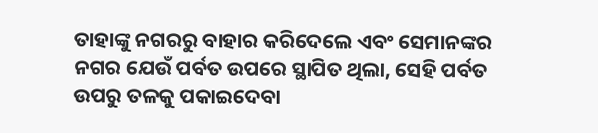ତାହାଙ୍କୁ ନଗରରୁ ବାହାର କରିଦେଲେ ଏବଂ ସେମାନଙ୍କର ନଗର ଯେଉଁ ପର୍ବତ ଉପରେ ସ୍ଥାପିତ ଥିଲା, ସେହି ପର୍ବତ ଉପରୁ ତଳକୁ ପକାଇଦେବା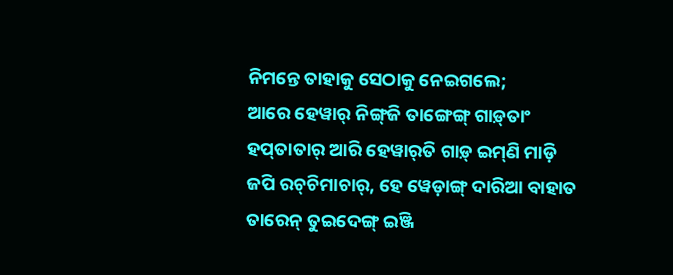ନିମନ୍ତେ ତାହାକୁ ସେଠାକୁ ନେଇଗଲେ;
ଆରେ ହେୱାର୍‌ ନିଙ୍ଗ୍‌ଜି ତାଙ୍ଗେଙ୍ଗ୍‌ ଗାଡ଼୍‌ତାଂ ହପ୍‌ତାତାର୍‌ ଆରି ହେୱାର୍‌ତି ଗାଡ଼୍‌ ଇମ୍‌ଣି ମାଡ଼ି ଜପି ରଚ୍‌ଚିମାଚାର୍‌, ହେ ୱେଡ଼ାଙ୍ଗ୍‌ ଦାରିଆ ବାହାତ ତାରେନ୍‌ ତୁଇଦେଙ୍ଗ୍‌ ଇଞ୍ଜି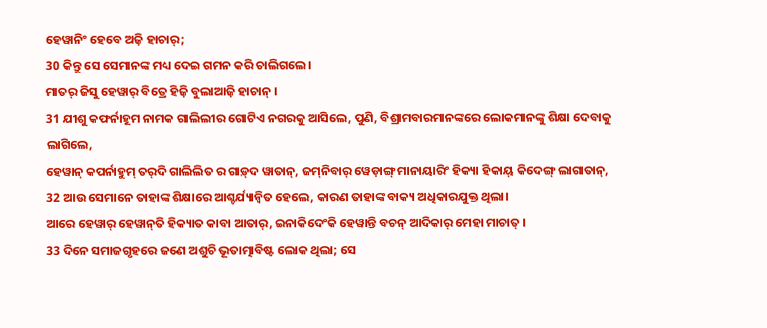ହେୱାନିଂ ହେବେ ଅଜ଼ି ହାଚାର୍;
30 କିନ୍ତୁ ସେ ସେମାନଙ୍କ ମଧ୍ୟ ଦେଇ ଗମନ କରି ଚାଲିଗଲେ।
ମାତର୍‌ ଜିସୁ ହେୱାର୍‌ ବିତ୍ରେ ହିଜ଼ି ବୁଲାଆଜ଼ି ହାଚାନ୍‌ ।
31 ଯୀଶୁ କଫର୍ନାହୂମ ନାମକ ଗାଲିଲୀର ଗୋଟିଏ ନଗରକୁ ଆସିଲେ, ପୁଣି, ବିଶ୍ରାମବାରମାନଙ୍କରେ ଲୋକମାନଙ୍କୁ ଶିକ୍ଷା ଦେବାକୁ ଲାଗିଲେ,
ହେୱାନ୍‌ କପର୍ନାହୁମ୍‌ ତର୍‌ଦି ଗାଲିଲିତ ର ଗାଡ଼୍‌ଦ ୱାତାନ୍‌, ଜମ୍‌ନିବାର୍‌ ୱେଡ଼ାଙ୍ଗ୍‌ ମାନାୟାରିଂ ହିକ୍ୟା ହିକାୟ୍ କିଦେଙ୍ଗ୍‌ ଲାଗାତାନ୍‌,
32 ଆଉ ସେମାନେ ତାହାଙ୍କ ଶିକ୍ଷାରେ ଆଶ୍ଚର୍ଯ୍ୟାନ୍ୱିତ ହେଲେ, କାରଣ ତାହାଙ୍କ ବାକ୍ୟ ଅଧିକାରଯୁକ୍ତ ଥିଲା।
ଆରେ ହେୱାର୍‌ ହେୱାନ୍‌ତି ହିକ୍ୟାତ କାବା ଆତାର୍‌, ଇନାକିଦେଂକି ହେୱାନ୍ତି ବଚନ୍‌ ଆଦିକାର୍‌ ମେହା ମାଚାତ୍‌ ।
33 ଦିନେ ସମାଜଗୃହରେ ଜଣେ ଅଶୁଚି ଭୂତାତ୍ମାବିଷ୍ଟ ଲୋକ ଥିଲା; ସେ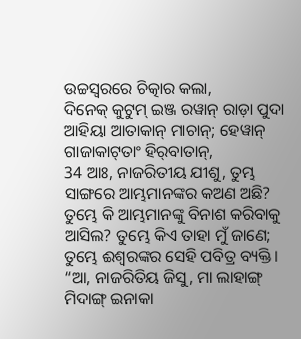ଉଚ୍ଚସ୍ୱରରେ ଚିତ୍କାର କଲା,
ଦିନେକ୍‌ କୁଟୁମ୍‌ ଇଞ୍ଜ ରୱାନ୍‌ ରାଡ଼ା ପୁଦା ଆହିୟା ଆତାକାନ୍‌ ମାଚାନ୍‌; ହେୱାନ୍‌ ଗାଜାକାଟ୍‌ତାଂ ହିର୍‌ବାତାନ୍‌,
34 ଆଃ, ନାଜରିତୀୟ ଯୀଶୁ, ତୁମ୍ଭ ସାଙ୍ଗରେ ଆମ୍ଭମାନଙ୍କର କଅଣ ଅଛି? ତୁମ୍ଭେ କି ଆମ୍ଭମାନଙ୍କୁ ବିନାଶ କରିବାକୁ ଆସିଲ? ତୁମ୍ଭେ କିଏ ତାହା ମୁଁ ଜାଣେ; ତୁମ୍ଭେ ଈଶ୍ବରଙ୍କର ସେହି ପବିତ୍ର ବ୍ୟକ୍ତି।
“ଆ, ନାଜରିତିୟ ଜିସୁ, ମା ଲାହାଙ୍ଗ୍‌ ମିଦାଙ୍ଗ୍‌ ଇନାକା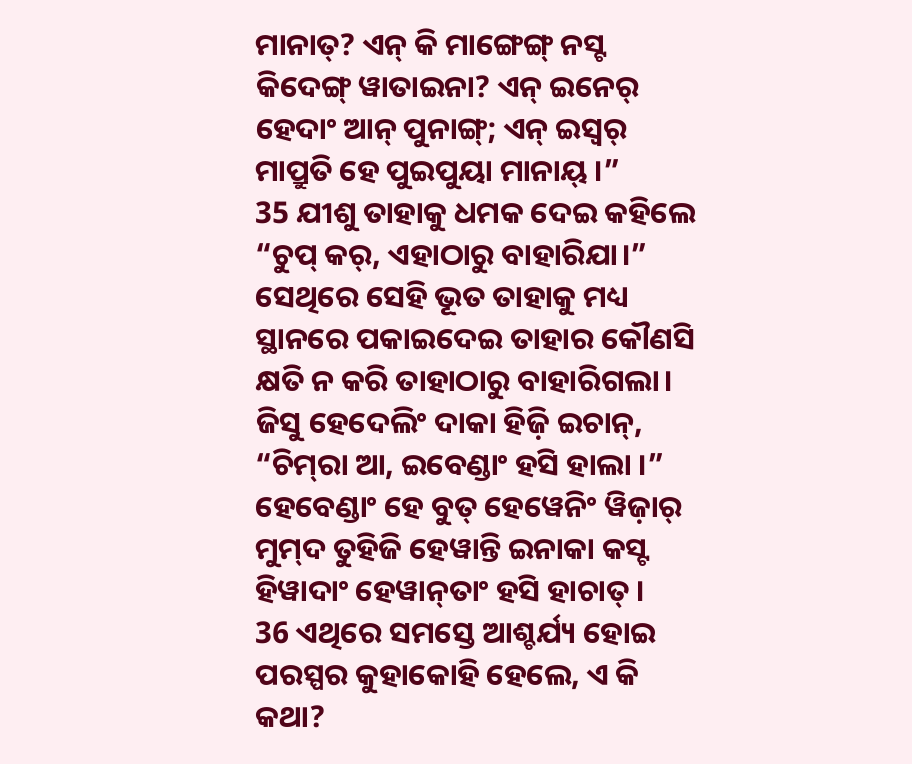ମାନାତ୍‌? ଏନ୍‌ କି ମାଙ୍ଗେଙ୍ଗ୍‌ ନସ୍ଟ କିଦେଙ୍ଗ୍‌ ୱାତାଇନା? ଏନ୍‌ ଇନେର୍‌ ହେଦାଂ ଆନ୍‌ ପୁନାଙ୍ଗ୍‌; ଏନ୍‌ ଇସ୍ୱର୍‌ ମାପ୍ରୁତି ହେ ପୁଇପୁୟା ମାନାୟ୍‌ ।”
35 ଯୀଶୁ ତାହାକୁ ଧମକ ଦେଇ କହିଲେ “ଚୁପ୍ କର୍, ଏହାଠାରୁ ବାହାରିଯା।” ସେଥିରେ ସେହି ଭୂତ ତାହାକୁ ମଧ୍ୟ ସ୍ଥାନରେ ପକାଇଦେଇ ତାହାର କୌଣସି କ୍ଷତି ନ କରି ତାହାଠାରୁ ବାହାରିଗଲା।
ଜିସୁ ହେଦେଲିଂ ଦାକା ହିଜ଼ି ଇଚାନ୍‌, “ଚିମ୍‌ରା ଆ, ଇବେଣ୍ଡାଂ ହସି ହାଲା ।” ହେବେଣ୍ଡାଂ ହେ ବୁତ୍‌ ହେୱେନିଂ ୱିଜ଼ାର୍‌ ମୁମ୍‌ଦ ତୁହିଜି ହେୱାନ୍ତି ଇନାକା କସ୍ଟ ହିୱାଦାଂ ହେୱାନ୍‌ତାଂ ହସି ହାଚାତ୍‌ ।
36 ଏଥିରେ ସମସ୍ତେ ଆଶ୍ଚର୍ଯ୍ୟ ହୋଇ ପରସ୍ପର କୁହାକୋହି ହେଲେ, ଏ କି କଥା?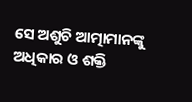ସେ ଅଶୁଚି ଆତ୍ମାମାନଙ୍କୁ ଅଧିକାର ଓ ଶକ୍ତି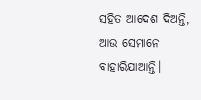ସହିତ ଆଦେଶ ଦିଅନ୍ତି, ଆଉ ସେମାନେ ବାହାରିଯାଆନ୍ତି।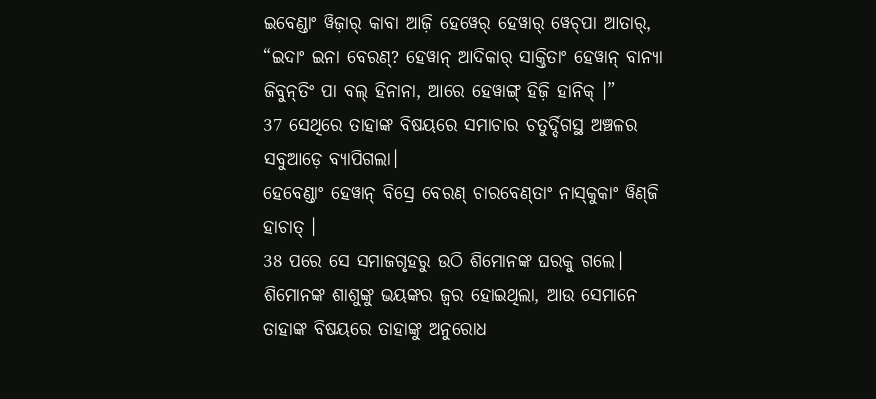ଇବେଣ୍ଡାଂ ୱିଜ଼ାର୍‌ କାବା ଆଜ଼ି ହେୱେର୍‌ ହେୱାର୍‌ ୱେଚ୍‌ପା ଆତାର୍‌, “ଇଦାଂ ଇନା ବେରଣ୍‌? ହେୱାନ୍‌ ଆଦିକାର୍‌ ସାକ୍ତିତାଂ ହେୱାନ୍‌ ବାନ୍ୟା ଜିବୁନ୍‌ତିଂ ପା ବଲ୍‌ ହିନାନା, ଆରେ ହେୱାଙ୍ଗ୍‌ ହିଜ଼ି ହାନିକ୍‌ ।”
37 ସେଥିରେ ତାହାଙ୍କ ବିଷୟରେ ସମାଚାର ଚତୁର୍ଦ୍ଦିଗସ୍ଥ ଅଞ୍ଚଳର ସବୁଆଡ଼େ ବ୍ୟାପିଗଲା।
ହେବେଣ୍ଡାଂ ହେୱାନ୍‌ ବିସ୍ରେ ବେରଣ୍‌ ଚାରବେଣ୍‌ତାଂ ନାସ୍‌କୁକାଂ ୱିଣ୍‌ଜି ହାଚାତ୍‌ ।
38 ପରେ ସେ ସମାଜଗୃହରୁ ଉଠି ଶିମୋନଙ୍କ ଘରକୁ ଗଲେ। ଶିମୋନଙ୍କ ଶାଶୁଙ୍କୁ ଭୟଙ୍କର ଜ୍ୱର ହୋଇଥିଲା, ଆଉ ସେମାନେ ତାହାଙ୍କ ବିଷୟରେ ତାହାଙ୍କୁ ଅନୁରୋଧ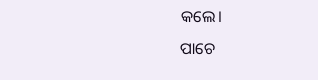କଲେ।
ପାଚେ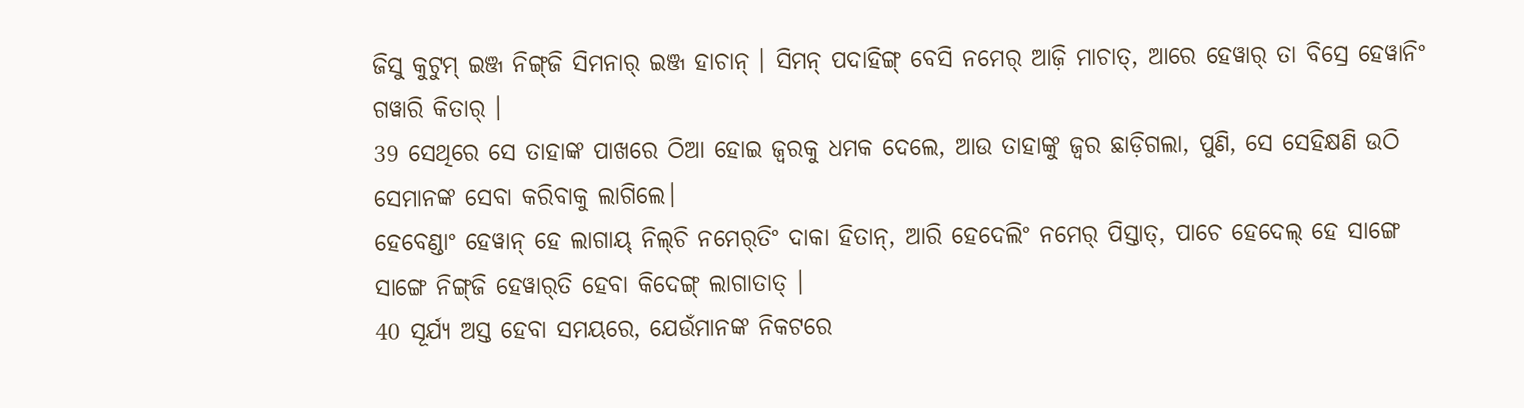ଜିସୁ କୁଟୁମ୍‌ ଇଞ୍ଜ ନିଙ୍ଗ୍‌ଜି ସିମନାର୍‌ ଇଞ୍ଜ ହାଚାନ୍‌ । ସିମନ୍‌ ପଦାହିଙ୍ଗ୍‌ ବେସି ନମେର୍‌ ଆଜ଼ି ମାଚାତ୍‌, ଆରେ ହେୱାର୍‌ ତା ବିସ୍ରେ ହେୱାନିଂ ଗୱାରି କିତାର୍‌ ।
39 ସେଥିରେ ସେ ତାହାଙ୍କ ପାଖରେ ଠିଆ ହୋଇ ଜ୍ୱରକୁ ଧମକ ଦେଲେ, ଆଉ ତାହାଙ୍କୁ ଜ୍ୱର ଛାଡ଼ିଗଲା, ପୁଣି, ସେ ସେହିକ୍ଷଣି ଉଠି ସେମାନଙ୍କ ସେବା କରିବାକୁ ଲାଗିଲେ।
ହେବେଣ୍ଡାଂ ହେୱାନ୍‌ ହେ ଲାଗାୟ୍‌ ନିଲ୍‌ଚି ନମେର୍‌ତିଂ ଦାକା ହିତାନ୍‌, ଆରି ହେଦେଲିଂ ନମେର୍‌ ପିସ୍ତାତ୍‌, ପାଚେ ହେଦେଲ୍‌ ହେ ସାଙ୍ଗେ ସାଙ୍ଗେ ନିଙ୍ଗ୍‌ଜି ହେୱାର୍‌ତି ହେବା କିଦେଙ୍ଗ୍‌ ଲାଗାତାତ୍‌ ।
40 ସୂର୍ଯ୍ୟ ଅସ୍ତ ହେବା ସମୟରେ, ଯେଉଁମାନଙ୍କ ନିକଟରେ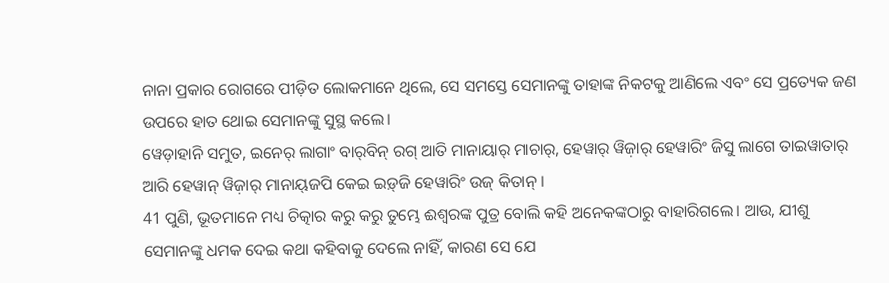ନାନା ପ୍ରକାର ରୋଗରେ ପୀଡ଼ିତ ଲୋକମାନେ ଥିଲେ, ସେ ସମସ୍ତେ ସେମାନଙ୍କୁ ତାହାଙ୍କ ନିକଟକୁ ଆଣିଲେ ଏବଂ ସେ ପ୍ରତ୍ୟେକ ଜଣ ଉପରେ ହାତ ଥୋଇ ସେମାନଙ୍କୁ ସୁସ୍ଥ କଲେ।
ୱେଡ଼ାହାନି ସମୁତ, ଇନେର୍‌ ଲାଗାଂ ବାର୍‌ବିନ୍‌ ରଗ୍‌ ଆତି ମାନାୟାର୍‌ ମାଚାର୍‌, ହେୱାର୍‌ ୱିଜ଼ାର୍‌ ହେୱାରିଂ ଜିସୁ ଲାଗେ ତାଇୱାତାର୍‌ ଆରି ହେୱାନ୍‌ ୱିଜ଼ାର୍‌ ମାନାୟ୍‌ଜପି କେଇ ଇଡ଼୍‌ଜି ହେୱାରିଂ ଉଜ୍‌ କିତାନ୍‌ ।
41 ପୁଣି, ଭୂତମାନେ ମଧ୍ୟ ଚିତ୍କାର କରୁ କରୁ ତୁମ୍ଭେ ଈଶ୍ବରଙ୍କ ପୁତ୍ର ବୋଲି କହି ଅନେକଙ୍କଠାରୁ ବାହାରିଗଲେ। ଆଉ, ଯୀଶୁ ସେମାନଙ୍କୁ ଧମକ ଦେଇ କଥା କହିବାକୁ ଦେଲେ ନାହିଁ, କାରଣ ସେ ଯେ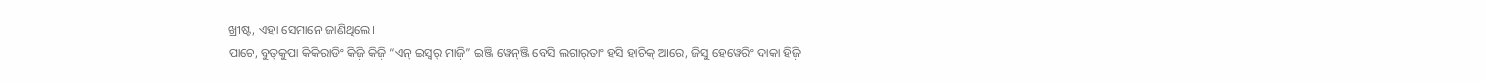ଖ୍ରୀଷ୍ଟ, ଏହା ସେମାନେ ଜାଣିଥିଲେ।
ପାଚେ, ବୁତ୍‌କୁପା କିକିରାଡିଂ କିଜ଼ି କିଜ଼ି “ଏନ୍‌ ଇସ୍ୱର୍‌ ମାଜ଼ି” ଇଞ୍ଜି ୱେନ୍‌ଞ୍ଜି ବେସି ଲଗାର୍‌ତାଂ ହସି ହାଚିକ୍‌ ଆରେ, ଜିସୁ ହେୱେରିଂ ଦାକା ହିଜ଼ି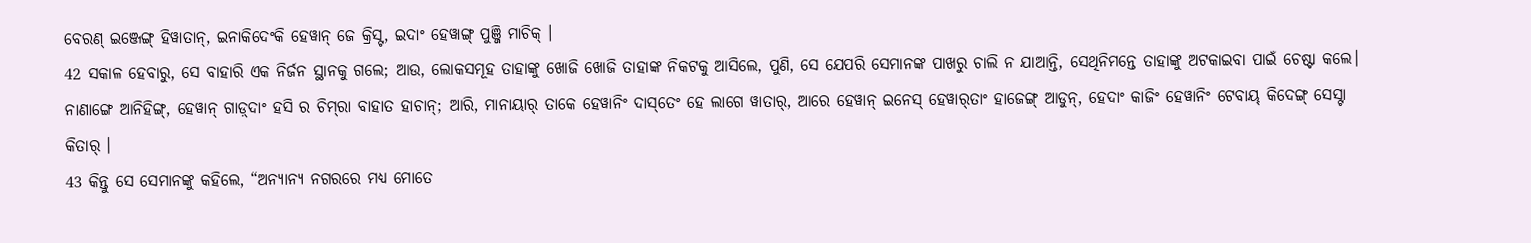ବେରଣ୍‌ ଇଞ୍ଜେଙ୍ଗ୍‌ ହିୱାତାନ୍‌, ଇନାକିଦେଂକି ହେୱାନ୍‌ ଜେ କ୍ରିସ୍ଟ, ଇଦାଂ ହେୱାଙ୍ଗ୍‌ ପୁଞ୍ଜି ମାଚିକ୍‌ ।
42 ସକାଳ ହେବାରୁ, ସେ ବାହାରି ଏକ ନିର୍ଜନ ସ୍ଥାନକୁ ଗଲେ; ଆଉ, ଲୋକସମୂହ ତାହାଙ୍କୁ ଖୋଜି ଖୋଜି ତାହାଙ୍କ ନିକଟକୁ ଆସିଲେ, ପୁଣି, ସେ ଯେପରି ସେମାନଙ୍କ ପାଖରୁ ଚାଲି ନ ଯାଆନ୍ତି, ସେଥିନିମନ୍ତେ ତାହାଙ୍କୁ ଅଟକାଇବା ପାଇଁ ଚେଷ୍ଟା କଲେ।
ନାଣାଙ୍ଗେ ଆନିହିଙ୍ଗ୍‌, ହେୱାନ୍‌ ଗାଡ଼୍‌ଦାଂ ହସି ର ଚିମ୍‌ରା ବାହାତ ହାଚାନ୍‌; ଆରି, ମାନାୟାର୍‌ ତାକେ ହେୱାନିଂ ଦାସ୍‌ତେଂ ହେ ଲାଗେ ୱାତାର୍, ଆରେ ହେୱାନ୍‌ ଇନେସ୍‌ ହେୱାର୍‌ତାଂ ହାଜେଙ୍ଗ୍‌ ଆଡୁନ୍‌, ହେଦାଂ କାଜିଂ ହେୱାନିଂ ଟେବାୟ୍‌ କିଦେଙ୍ଗ୍‌ ସେସ୍ଟା କିତାର୍‌ ।
43 କିନ୍ତୁ ସେ ସେମାନଙ୍କୁ କହିଲେ, “ଅନ୍ୟାନ୍ୟ ନଗରରେ ମଧ୍ୟ ମୋତେ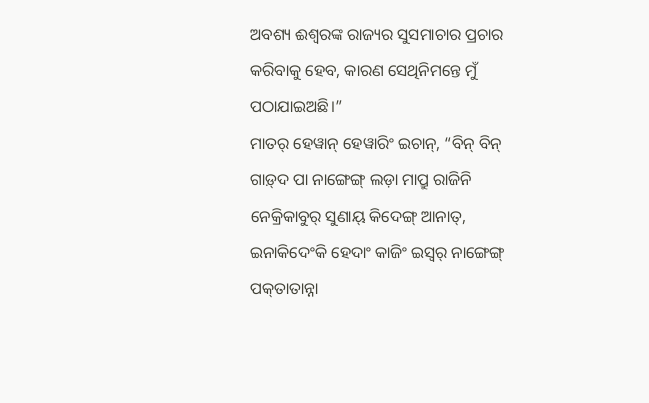ଅବଶ୍ୟ ଈଶ୍ବରଙ୍କ ରାଜ୍ୟର ସୁସମାଚାର ପ୍ରଚାର କରିବାକୁ ହେବ, କାରଣ ସେଥିନିମନ୍ତେ ମୁଁ ପଠାଯାଇଅଛି।”
ମାତର୍‌ ହେୱାନ୍‌ ହେୱାରିଂ ଇଚାନ୍‌, “ବିନ୍‌ ବିନ୍‌ ଗାଡ଼୍‌ଦ ପା ନାଙ୍ଗେଙ୍ଗ୍‌ ଲଡ଼ା ମାପ୍ରୁ ରାଜିନି ନେକ୍ରିକାବୁର୍‌ ସୁଣାୟ୍‌ କିଦେଙ୍ଗ୍‌ ଆନାତ୍‌, ଇନାକିଦେଂକି ହେଦାଂ କାଜିଂ ଇସ୍ୱର୍‌ ନାଙ୍ଗେଙ୍ଗ୍‌ ପକ୍‌ତାତାନ୍ନା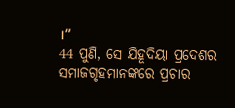।”
44 ପୁଣି, ସେ ଯିହୂଦିୟା ପ୍ରଦେଶର ସମାଜଗୃହମାନଙ୍କରେ ପ୍ରଚାର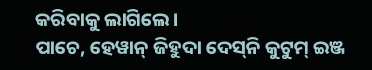କରିବାକୁ ଲାଗିଲେ।
ପାଚେ, ହେୱାନ୍‌ ଜିହୁଦା ଦେସ୍‌ନି କୁଟୁମ୍‌ ଇଞ୍ଜ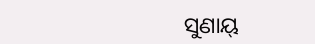ସୁଣାୟ୍‌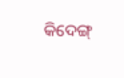କିଦେଙ୍ଗ୍‌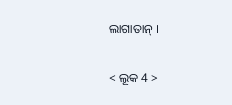ଲାଗାତାନ୍‌ ।

< ଲୂକ 4 >